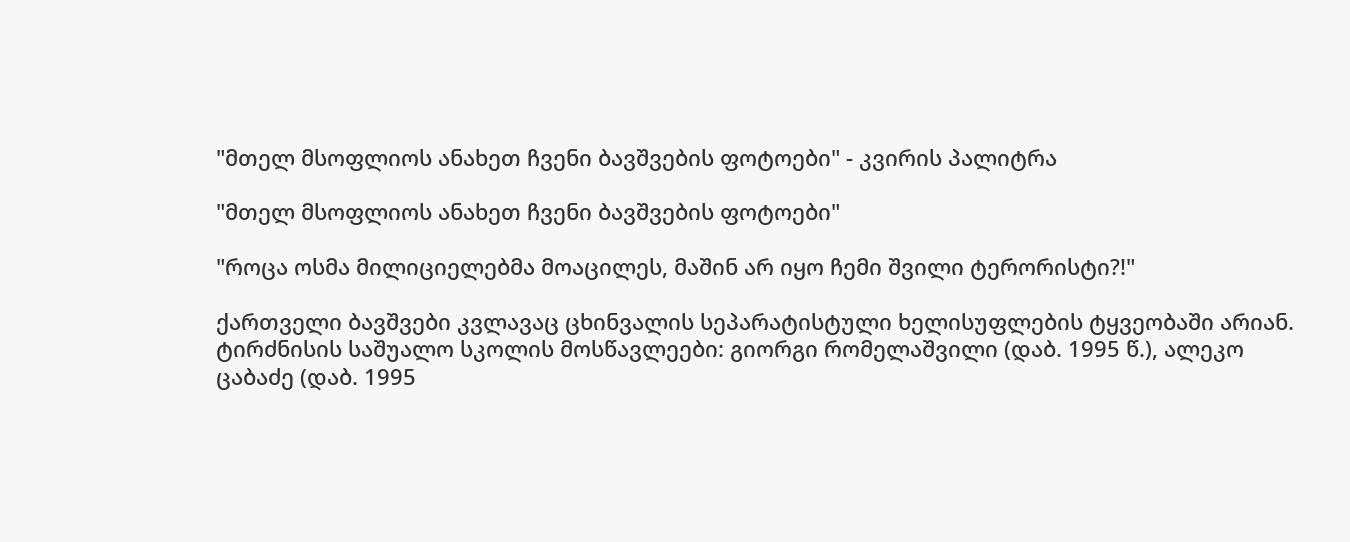"მთელ მსოფლიოს ანახეთ ჩვენი ბავშვების ფოტოები" - კვირის პალიტრა

"მთელ მსოფლიოს ანახეთ ჩვენი ბავშვების ფოტოები"

"როცა ოსმა მილიციელებმა მოაცილეს, მაშინ არ იყო ჩემი შვილი ტერორისტი?!"

ქართველი ბავშვები კვლავაც ცხინვალის სეპარატისტული ხელისუფლების ტყვეობაში არიან. ტირძნისის საშუალო სკოლის მოსწავლეები: გიორგი რომელაშვილი (დაბ. 1995 წ.), ალეკო ცაბაძე (დაბ. 1995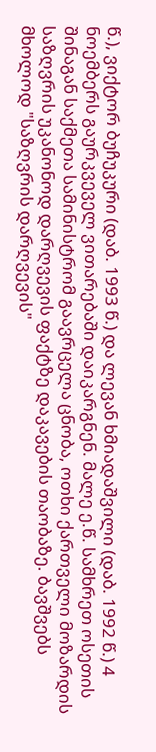წ.), ვიქტორ ბუჩუკური (დაბ. 1993 წ.) და ლევან ხმიადაშვილი (დაბ. 1992 წ.) 4 ნოემბერს გაურკვეველ ვითარებაში დაიკარგნენ. მალე ე.წ. სამხრეთ ოსეთის შინაგან საქმეთა სამინისტრომ გაავრცელა ცნობა, ოთხი ქართველი მოზარდის საზღვრის უკანონოდ დარღვევის ფაქტზე დაკავების თაობაზე. ბავშვებს მხოლოდ "საზღვრის დარღვევის"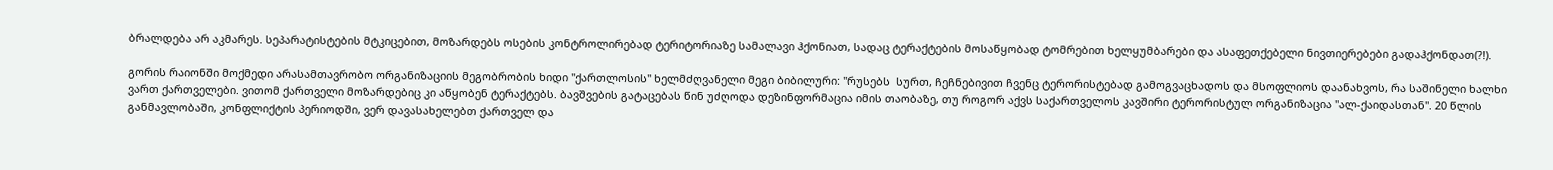ბრალდება არ აკმარეს. სეპარატისტების მტკიცებით, მოზარდებს ოსების კონტროლირებად ტერიტორიაზე სამალავი ჰქონიათ, სადაც ტერაქტების მოსაწყობად ტომრებით ხელყუმბარები და ასაფეთქებელი ნივთიერებები გადაჰქონდათ(?!).

გორის რაიონში მოქმედი არასამთავრობო ორგანიზაციის მეგობრობის ხიდი "ქართლოსის" ხელმძღვანელი მეგი ბიბილური: "რუსებს  სურთ, ჩეჩნებივით ჩვენც ტერორისტებად გამოგვაცხადოს და მსოფლიოს დაანახვოს, რა საშინელი ხალხი ვართ ქართველები. ვითომ ქართველი მოზარდებიც კი აწყობენ ტერაქტებს. ბავშვების გატაცებას წინ უძღოდა დეზინფორმაცია იმის თაობაზე, თუ როგორ აქვს საქართველოს კავშირი ტერორისტულ ორგანიზაცია "ალ-ქაიდასთან". 20 წლის განმავლობაში, კონფლიქტის პერიოდში, ვერ დავასახელებთ ქართველ და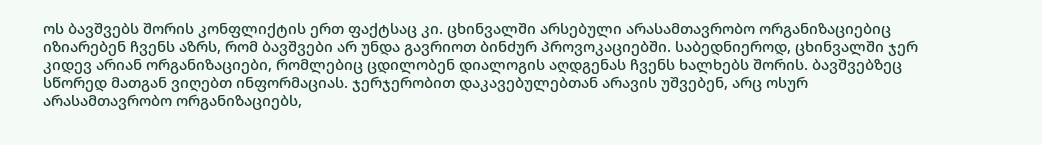ოს ბავშვებს შორის კონფლიქტის ერთ ფაქტსაც კი. ცხინვალში არსებული არასამთავრობო ორგანიზაციებიც იზიარებენ ჩვენს აზრს, რომ ბავშვები არ უნდა გავრიოთ ბინძურ პროვოკაციებში. საბედნიეროდ, ცხინვალში ჯერ კიდევ არიან ორგანიზაციები, რომლებიც ცდილობენ დიალოგის აღდგენას ჩვენს ხალხებს შორის. ბავშვებზეც სწორედ მათგან ვიღებთ ინფორმაციას. ჯერჯერობით დაკავებულებთან არავის უშვებენ, არც ოსურ არასამთავრობო ორგანიზაციებს,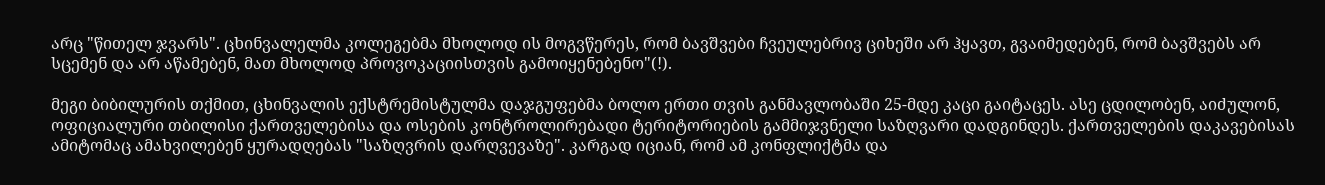არც "წითელ ჯვარს". ცხინვალელმა კოლეგებმა მხოლოდ ის მოგვწერეს, რომ ბავშვები ჩვეულებრივ ციხეში არ ჰყავთ, გვაიმედებენ, რომ ბავშვებს არ სცემენ და არ აწამებენ, მათ მხოლოდ პროვოკაციისთვის გამოიყენებენო"(!).

მეგი ბიბილურის თქმით, ცხინვალის ექსტრემისტულმა დაჯგუფებმა ბოლო ერთი თვის განმავლობაში 25-მდე კაცი გაიტაცეს. ასე ცდილობენ, აიძულონ, ოფიციალური თბილისი ქართველებისა და ოსების კონტროლირებადი ტერიტორიების გამმიჯვნელი საზღვარი დადგინდეს. ქართველების დაკავებისას ამიტომაც ამახვილებენ ყურადღებას "საზღვრის დარღვევაზე". კარგად იციან, რომ ამ კონფლიქტმა და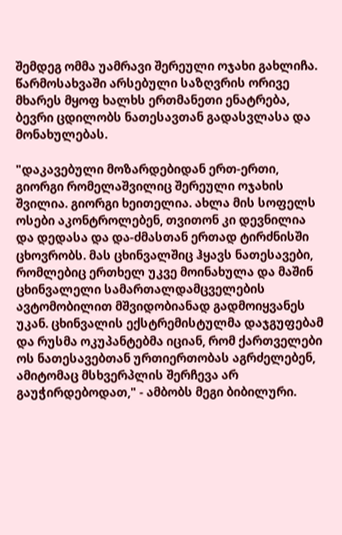შემდეგ ომმა უამრავი შერეული ოჯახი გახლიჩა. წარმოსახვაში არსებული საზღვრის ორივე მხარეს მყოფ ხალხს ერთმანეთი ენატრება, ბევრი ცდილობს ნათესავთან გადასვლასა და მონახულებას.

"დაკავებული მოზარდებიდან ერთ-ერთი, გიორგი რომელაშვილიც შერეული ოჯახის შვილია. გიორგი ხეითელია. ახლა მის სოფელს ოსები აკონტროლებენ, თვითონ კი დევნილია და დედასა და და-ძმასთან ერთად ტირძნისში ცხოვრობს. მას ცხინვალშიც ჰყავს ნათესავები, რომლებიც ერთხელ უკვე მოინახულა და მაშინ ცხინვალელი სამართალდამცველების ავტომობილით მშვიდობიანად გადმოიყვანეს უკან. ცხინვალის ექსტრემისტულმა დაჯგუფებამ და რუსმა ოკუპანტებმა იციან, რომ ქართველები ოს ნათესავებთან ურთიერთობას აგრძელებენ, ამიტომაც მსხვერპლის შერჩევა არ გაუჭირდებოდათ," - ამბობს მეგი ბიბილური.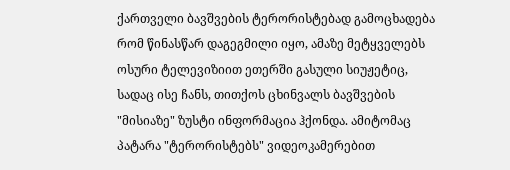ქართველი ბავშვების ტერორისტებად გამოცხადება რომ წინასწარ დაგეგმილი იყო, ამაზე მეტყველებს ოსური ტელევიზიით ეთერში გასული სიუჟეტიც, სადაც ისე ჩანს, თითქოს ცხინვალს ბავშვების "მისიაზე" ზუსტი ინფორმაცია ჰქონდა. ამიტომაც პატარა "ტერორისტებს" ვიდეოკამერებით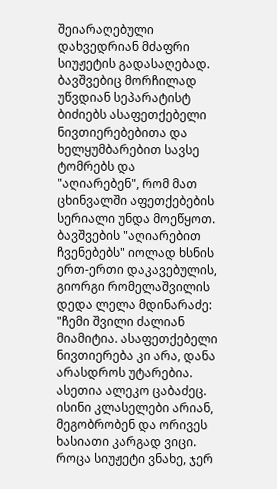შეიარაღებული დახვედრიან მძაფრი სიუჟეტის გადასაღებად. ბავშვებიც მორჩილად უწვდიან სეპარატისტ ბიძიებს ასაფეთქებელი ნივთიერებებითა და ხელყუმბარებით სავსე ტომრებს და "აღიარებენ", რომ მათ ცხინვალში აფეთქებების სერიალი უნდა მოეწყოთ. ბავშვების "აღიარებით ჩვენებებს" იოლად ხსნის ერთ-ერთი დაკავებულის, გიორგი რომელაშვილის დედა ლელა მდინარაძე: "ჩემი შვილი ძალიან  მიამიტია. ასაფეთქებელი ნივთიერება კი არა, დანა არასდროს უტარებია. ასეთია ალეკო ცაბაძეც. ისინი კლასელები არიან, მეგობრობენ და ორივეს ხასიათი კარგად ვიცი. როცა სიუჟეტი ვნახე, ჯერ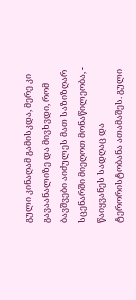გული კინაღამ გამისკდა, მერე კი გავაანალიზე და მივხვდი, რომ ბავშვები აიძულეს მათ საზიზღარ სცენარში მიეღოთ მონაწილეობა, - წაიყვანეს სადღაც და ტერორისტობანა ათამაშეს. გული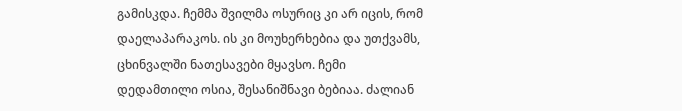გამისკდა. ჩემმა შვილმა ოსურიც კი არ იცის, რომ დაელაპარაკოს. ის კი მოუხერხებია და უთქვამს, ცხინვალში ნათესავები მყავსო. ჩემი დედამთილი ოსია, შესანიშნავი ბებიაა. ძალიან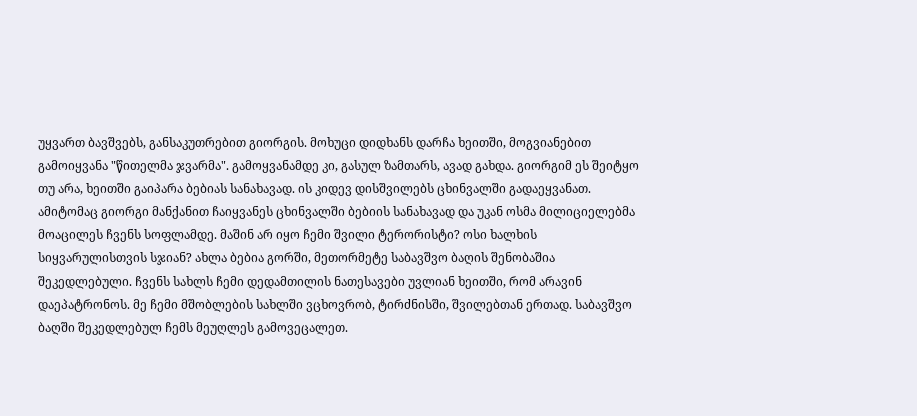უყვართ ბავშვებს, განსაკუთრებით გიორგის. მოხუცი დიდხანს დარჩა ხეითში, მოგვიანებით გამოიყვანა "წითელმა ჯვარმა". გამოყვანამდე კი, გასულ ზამთარს, ავად გახდა. გიორგიმ ეს შეიტყო თუ არა, ხეითში გაიპარა ბებიას სანახავად. ის კიდევ დისშვილებს ცხინვალში გადაეყვანათ. ამიტომაც გიორგი მანქანით ჩაიყვანეს ცხინვალში ბებიის სანახავად და უკან ოსმა მილიციელებმა მოაცილეს ჩვენს სოფლამდე. მაშინ არ იყო ჩემი შვილი ტერორისტი? ოსი ხალხის სიყვარულისთვის სჯიან? ახლა ბებია გორში, მეთორმეტე საბავშვო ბაღის შენობაშია შეკედლებული. ჩვენს სახლს ჩემი დედამთილის ნათესავები უვლიან ხეითში, რომ არავინ დაეპატრონოს. მე ჩემი მშობლების სახლში ვცხოვრობ, ტირძნისში, შვილებთან ერთად. საბავშვო ბაღში შეკედლებულ ჩემს მეუღლეს გამოვეცალეთ.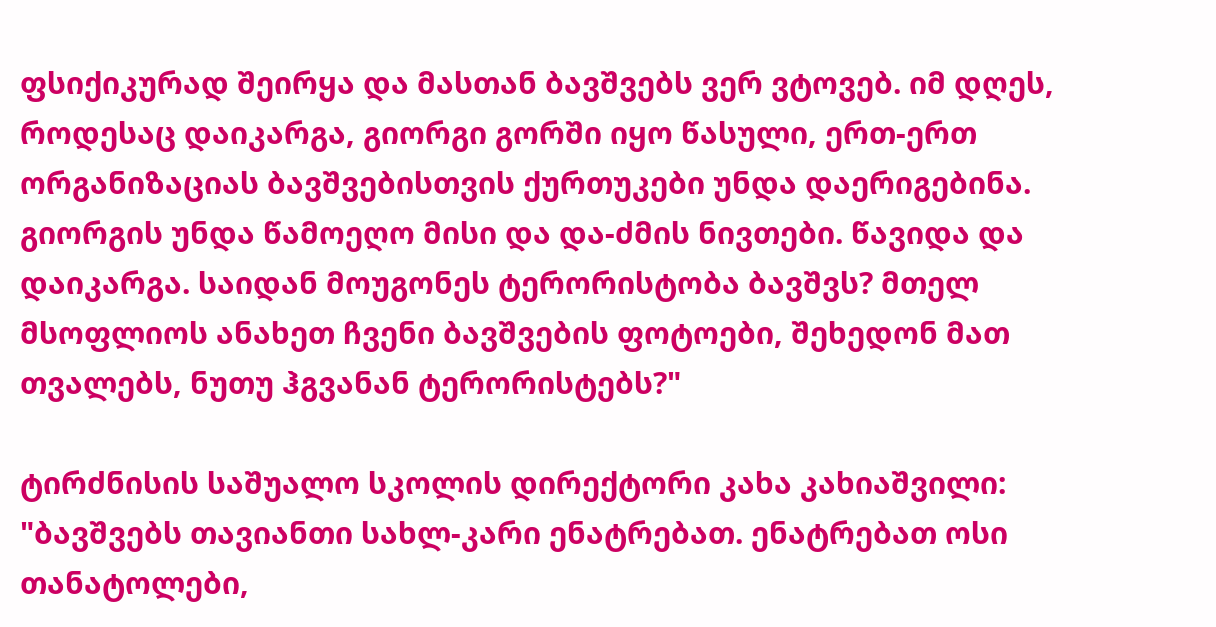ფსიქიკურად შეირყა და მასთან ბავშვებს ვერ ვტოვებ. იმ დღეს, როდესაც დაიკარგა, გიორგი გორში იყო წასული, ერთ-ერთ ორგანიზაციას ბავშვებისთვის ქურთუკები უნდა დაერიგებინა. გიორგის უნდა წამოეღო მისი და და-ძმის ნივთები. წავიდა და დაიკარგა. საიდან მოუგონეს ტერორისტობა ბავშვს? მთელ მსოფლიოს ანახეთ ჩვენი ბავშვების ფოტოები, შეხედონ მათ თვალებს, ნუთუ ჰგვანან ტერორისტებს?"

ტირძნისის საშუალო სკოლის დირექტორი კახა კახიაშვილი: "ბავშვებს თავიანთი სახლ-კარი ენატრებათ. ენატრებათ ოსი თანატოლები,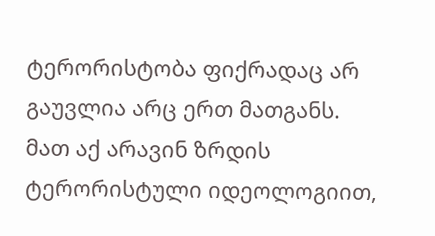ტერორისტობა ფიქრადაც არ გაუვლია არც ერთ მათგანს. მათ აქ არავინ ზრდის ტერორისტული იდეოლოგიით,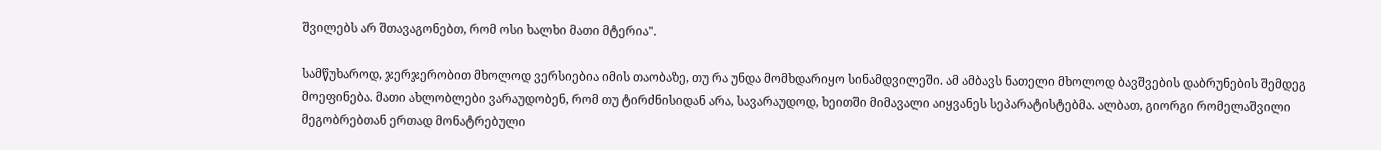შვილებს არ შთავაგონებთ, რომ ოსი ხალხი მათი მტერია".

სამწუხაროდ, ჯერჯერობით მხოლოდ ვერსიებია იმის თაობაზე, თუ რა უნდა მომხდარიყო სინამდვილეში. ამ ამბავს ნათელი მხოლოდ ბავშვების დაბრუნების შემდეგ მოეფინება. მათი ახლობლები ვარაუდობენ, რომ თუ ტირძნისიდან არა, სავარაუდოდ, ხეითში მიმავალი აიყვანეს სეპარატისტებმა. ალბათ, გიორგი რომელაშვილი მეგობრებთან ერთად მონატრებული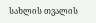სახლის თვალის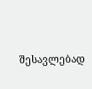შესავლებად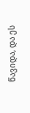წავიდა, და ეს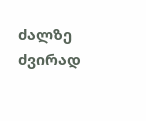ძალზე ძვირად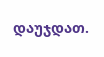დაუჯდათ.